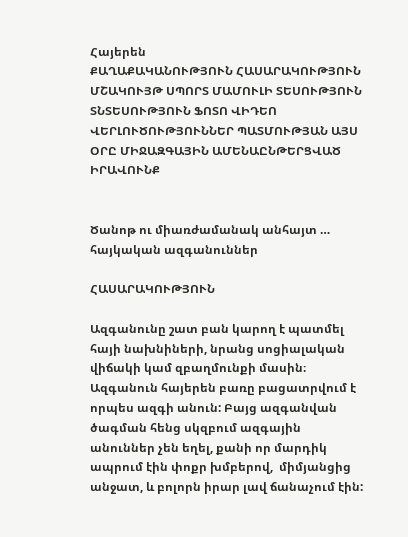Հայերեն
ՔԱՂԱՔԱԿԱՆՈՒԹՅՈՒՆ ՀԱՍԱՐԱԿՈՒԹՅՈՒՆ ՄՇԱԿՈՒՅԹ ՍՊՈՐՏ ՄԱՄՈՒԼԻ ՏԵՍՈՒԹՅՈՒՆ ՏՆՏԵՍՈՒԹՅՈՒՆ ՖՈՏՈ ՎԻԴԵՈ ՎԵՐԼՈՒԾՈՒԹՅՈՒՆՆԵՐ ՊԱՏՄՈՒԹՅԱՆ ԱՅՍ ՕՐԸ ՄԻՋԱԶԳԱՅԻՆ ԱՄԵՆԱԸՆԹԵՐՑՎԱԾ ԻՐԱՎՈՒՆՔ


Ծանոթ ու միառժամանակ անհայտ … հայկական ազգանուններ

ՀԱՍԱՐԱԿՈՒԹՅՈՒՆ

Ազգանունը շատ բան կարող է պատմել հայի նախնիների, նրանց սոցիալական վիճակի կամ զբաղմունքի մասին։ Ազգանուն հայերեն բառը բացատրվում է որպես ազգի անուն: Բայց ազգանվան ծագման հենց սկզբում ազգային անուններ չեն եղել, քանի որ մարդիկ ապրում էին փոքր խմբերով,  միմյանցից անջատ, և բոլորն իրար լավ ճանաչում էին: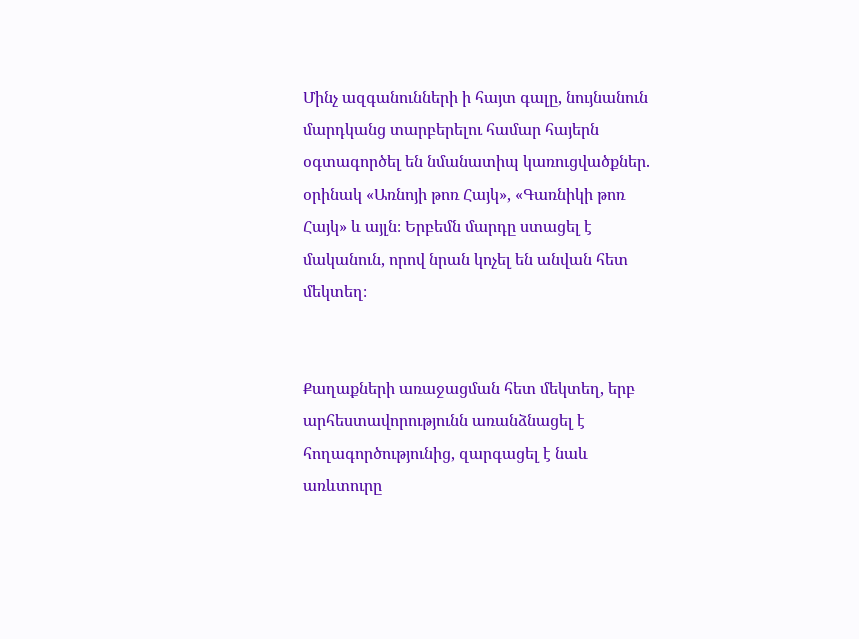Մինչ ազգանունների ի հայտ գալը, նույնանուն մարդկանց տարբերելու համար հայերն օգտագործել են նմանատիպ կառուցվածքներ. օրինակ «Առնոյի թոռ Հայկ», «Գառնիկի թոռ Հայկ» և այլն։ Երբեմն մարդը ստացել է մականուն, որով նրան կոչել են անվան հետ մեկտեղ։


Քաղաքների առաջացման հետ մեկտեղ, երբ արհեստավորությունն առանձնացել է հողագործությունից, զարգացել է նաև առևտուրը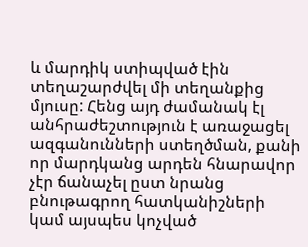և մարդիկ ստիպված էին տեղաշարժվել մի տեղանքից մյուսը: Հենց այդ ժամանակ էլ անհրաժեշտություն է առաջացել ազգանունների ստեղծման, քանի որ մարդկանց արդեն հնարավոր չէր ճանաչել ըստ նրանց բնութագրող հատկանիշների կամ այսպես կոչված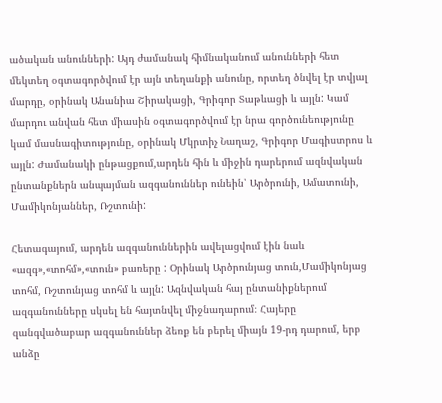ածական անունների: Այդ ժամանակ հիմնականում անունների հետ մեկտեղ օգտագործվում էր այն տեղանքի անունը, որտեղ ծնվել էր տվյալ մարդը, օրինակ Անանիա Շիրակացի, Գրիգոր Տաթևացի և այլն: Կամ  մարդու անվան հետ միասին օգտագործվում էր նրա գործունեությունը կամ մասնագիտությունը, օրինակ Մկրտիչ Նաղաշ, Գրիգոր Մագիստրոս և այլն: Ժամանակի ընթացքում,արդեն հին և միջին դարերում ազնվական ընտանքներն անպայման ազգանուններ ունեին՝ Արծրունի, Ամատունի, Մամիկոնյաններ, Ռշտունի:

Հետագայում, արդեն ազգանուններին ավելացվում էին նաև «ազգ»,«տոհմ»,«տուն» բառերը : Օրինակ Արծրունյաց տուն,Մամիկոնյաց տոհմ, Ռշտունյաց տոհմ և այլն: Ազնվական հայ ընտանիքներում ազգանունները սկսել են հայտնվել միջնադարում։ Հայերը զանգվածաբար ազգանուններ ձեռք են բերել միայն 19-րդ դարում, երբ անձը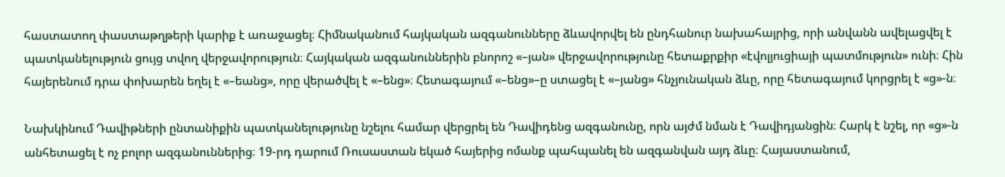հաստատող փաստաթղթերի կարիք է առաջացել։ Հիմնականում հայկական ազգանունները ձևավորվել են ընդհանուր նախահայրից, որի անվանն ավելացվել է պատկանելություն ցույց տվող վերջավորություն։ Հայկական ազգանուններին բնորոշ «–յան» վերջավորությունը հետաքրքիր «էվոլյուցիայի պատմություն» ունի։ Հին հայերենում դրա փոխարեն եղել է «–եանց», որը վերածվել է «–ենց»։ Հետագայում «–ենց»–ը ստացել է «–յանց» հնչյունական ձևը, որը հետագայում կորցրել է «ց»-ն։

Նախկինում Դավիթների ընտանիքին պատկանելությունը նշելու համար վերցրել են Դավիդենց ազգանունը, որն այժմ նման է Դավիդյանցին։ Հարկ է նշել, որ «ց»-ն անհետացել է ոչ բոլոր ազգանուններից։ 19-րդ դարում Ռուսաստան եկած հայերից ոմանք պահպանել են ազգանվան այդ ձևը։ Հայաստանում,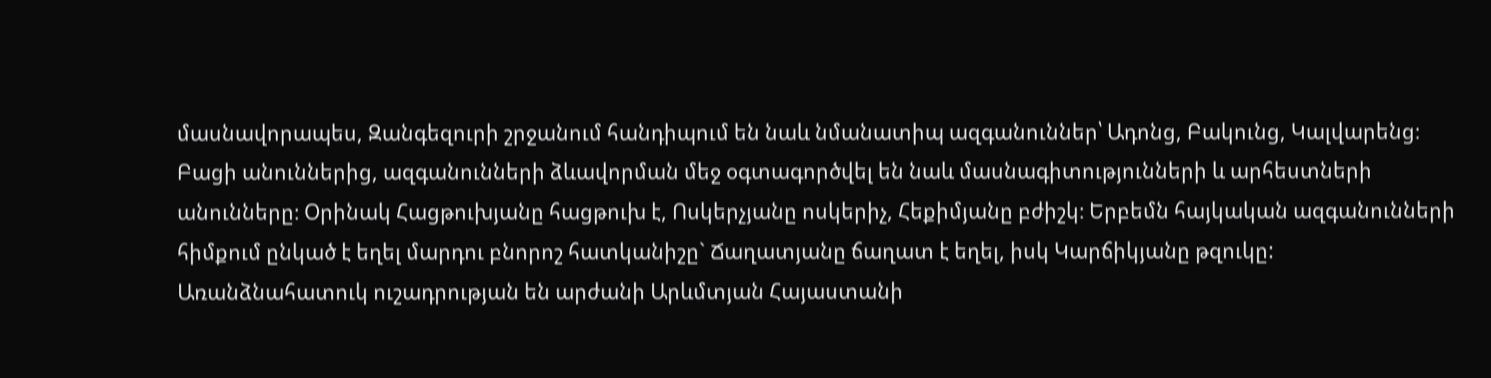մասնավորապես, Զանգեզուրի շրջանում հանդիպում են նաև նմանատիպ ազգանուններ՝ Ադոնց, Բակունց, Կալվարենց։ Բացի անուններից, ազգանունների ձևավորման մեջ օգտագործվել են նաև մասնագիտությունների և արհեստների անունները։ Օրինակ Հացթուխյանը հացթուխ է, Ոսկերչյանը ոսկերիչ, Հեքիմյանը բժիշկ։ Երբեմն հայկական ազգանունների հիմքում ընկած է եղել մարդու բնորոշ հատկանիշը` Ճաղատյանը ճաղատ է եղել, իսկ Կարճիկյանը թզուկը: Առանձնահատուկ ուշադրության են արժանի Արևմտյան Հայաստանի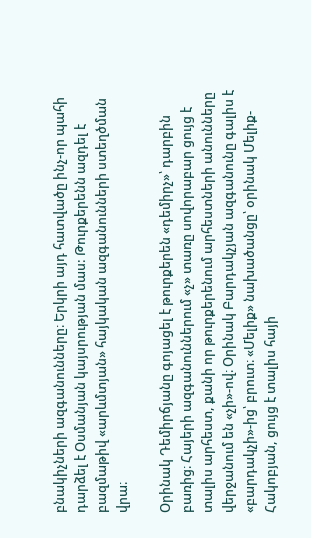բնակիչների ազգանունները։ Երկրի այդ հատվածը ինչ-որ պահի դարձել է Օսմանյան կայսրության մաս: Թուրքերենն ազդել է բազմաթիվ «արևմտյան» հայկական ազգանունների ստեղծման վրա։

Օրինակ Դեմիրճյանը գոյացել է թուրքերեն «դեմիրչ»՝ դարբին բառից։ Հայերի ազգանուններում «չ» տառը սովորաբար ցույց է տալիս արհեստ, քանի որ թուրքերենում արհեստների անունները վերջանում են «չի»-ով։ Օրինակ Բարդակչյան ազգանունը գալիս է «բարդակչի»-ից՝ բրուտ։ «Մելիք» նախածանցը՝ օրինակ Մելիք-Հակոբյան, ցույց է տալիս հայի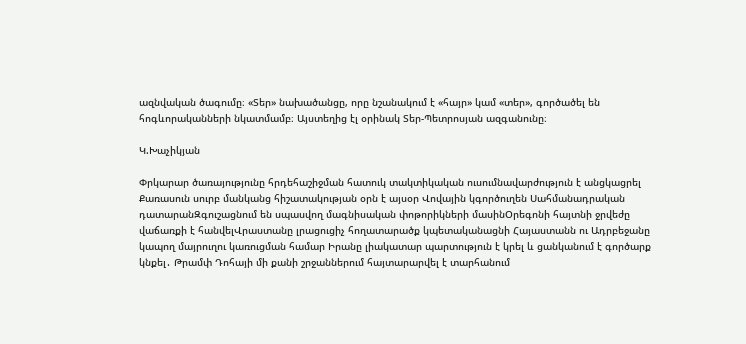ազնվական ծագումը։ «Տեր» նախածանցը, որը նշանակում է «հայր» կամ «տեր», գործածել են հոգևորականների նկատմամբ։ Այստեղից էլ օրինակ Տեր-Պետրոսյան ազգանունը։

Կ.Խաչիկյան

Փրկարար ծառայությունը հրդեհաշիջման հատուկ տակտիկական ուսումնավարժություն է անցկացրել Քառասուն սուրբ մանկանց հիշատակության օրն է այսօր Վովային կգործուղեն Սահմանադրական դատարանԶգուշացնում են սպասվող մագնիսական փոթորիկների մասինՕրեգոնի հայտնի ջրվեժը վաճառքի է հանվելՎրաստանը լրացուցիչ հողատարածք կպետականացնի Հայաստանն ու Ադրբեջանը կապող մայրուղու կառուցման համար Իրանը լիակատար պարտություն է կրել և ցանկանում է գործարք կնքել․ Թրամփ Դոհայի մի քանի շրջաններում հայտարարվել է տարհանում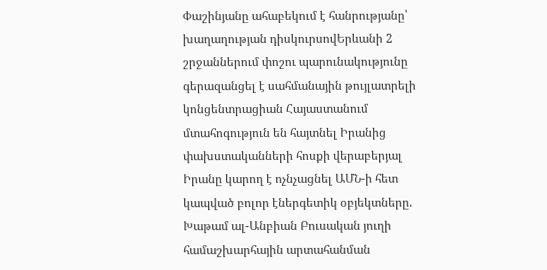Փաշինյանը ահաբեկում է հանրությանը՝ խաղաղության դիսկուրսովԵրևանի 2 շրջաններում փոշու պարունակությունը գերազանցել է սահմանային թույլատրելի կոնցենտրացիան Հայաստանում մտահոգություն են հայտնել Իրանից փախստականների հոսքի վերաբերյալ Իրանը կարող է ոչնչացնել ԱՄՆ-ի հետ կապված բոլոր էներգետիկ օբյեկտները. Խաթամ ալ-Անբիան Բուսական յուղի համաշխարհային արտահանման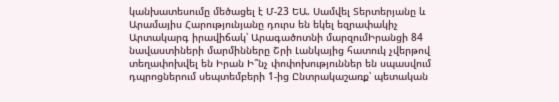կանխատեսումը մեծացել է Մ-23 ԵԱ. Սամվել Տերտերյանը և Արամայիս Հարությունյանը դուրս են եկել եզրափակիչ Արտակարգ իրավիճակ՝ Արագածոտնի մարզումԻրանցի 84 նավաստիների մարմինները Շրի Լանկայից հատուկ չվերթով տեղափոխվել են Իրան Ի՞նչ փոփոխություններ են սպասվում դպրոցներում սեպտեմբերի 1-ից Ընտրակաշառք՝ պետական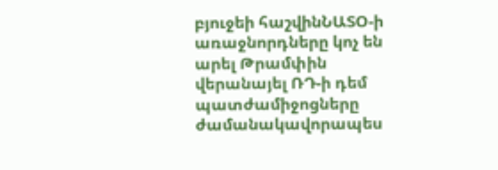բյուջեի հաշվինՆԱՏՕ-ի առաջնորդները կոչ են արել Թրամփին վերանայել ՌԴ-ի դեմ պատժամիջոցները ժամանակավորապես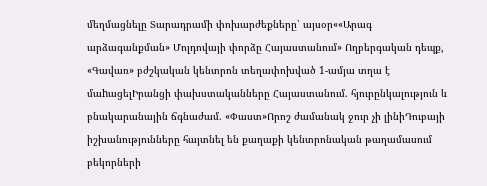մեղմացնելը Տարադրամի փոխարժեքները՝ այսօր««Արագ արձագանքման» Մոլդովայի փորձը Հայաստանում» Ողբերգական դեպք, «Գավառ» բժշկական կենտրոն տեղափոխված 1-ամյա տղա է մաhացելԻրանցի փախստականները Հայաստանում. հյուրընկալություն և բնակարանային ճգնաժամ. «Փաստ»Որոշ ժամանակ ջուր չի լինիԴուբայի իշխանությունները հայտնել են քաղաքի կենտրոնական թաղամասում բեկորների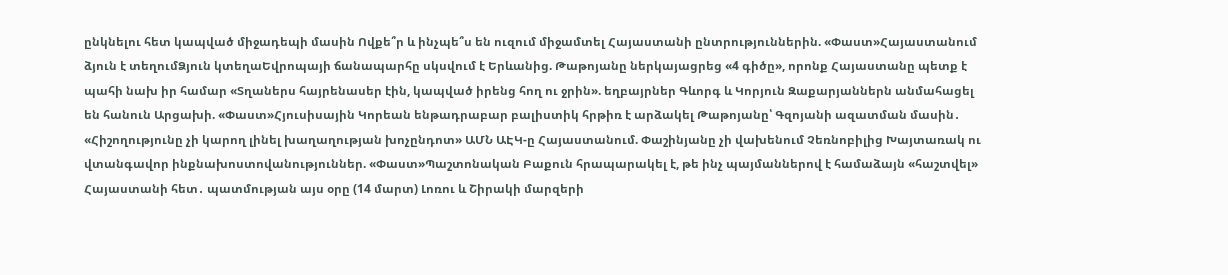ընկնելու հետ կապված միջադեպի մասին Ովքե՞ր և ինչպե՞ս են ուզում միջամտել Հայաստանի ընտրություններին. «Փաստ»Հայաստանում ձյուն է տեղումՁյուն կտեղաԵվրոպայի ճանապարհը սկսվում է Երևանից. Թաթոյանը ներկայացրեց «4 գիծը», որոնք Հայաստանը պետք է պահի նախ իր համար «Տղաներս հայրենասեր էին, կապված իրենց հող ու ջրին». եղբայրներ Գևորգ և Կորյուն Զաքարյաններն անմահացել են հանուն Արցախի. «Փաստ»Հյուսիսային Կորեան ենթադրաբար բալիստիկ հրթիռ է արձակել Թաթոյանը՝ Գզոյանի ազատման մասին․ «Հիշողությունը չի կարող լինել խաղաղության խոչընդոտ» ԱՄՆ ԱԷԿ-ը Հայաստանում. Փաշինյանը չի վախենում Չեռնոբիլից Խայտառակ ու վտանգավոր ինքնախոստովանություններ. «Փաստ»Պաշտոնական Բաքուն հրապարակել է, թե ինչ պայմաններով է համաձայն «հաշտվել» Հայաստանի հետ․ պատմության այս օրը (14 մարտ) Լոռու և Շիրակի մարզերի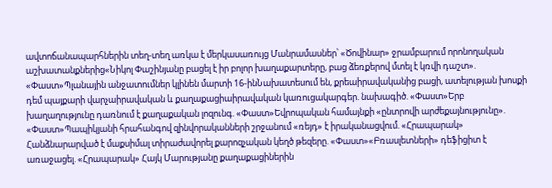ավտոճանապարհներին տեղ-տեղ առկա է մերկասառույց Մանրամասներ՝ «Ծովինար» ջրամբարում որոնողական աշխատանքներից«Նիկոլ Փաշինյանը բացել է իր բոլոր խաղաքարտերը, բաց ձեռքերով մտել է կռվի դաշտ». «Փաստ»Պլանային անջատումներ կլինեն մարտի 16-ինՆախատեսում են, քրեաիրավականից բացի, ատելության խոսքի դեմ պայքարի վարչաիրավական և քաղաքացիաիրավական կառուցակարգեր. նախագիծ. «Փաստ»Երբ խաղաղությունը դառնում է քաղաքական լոզունգ. «Փաստ»Եվրոպական համայնքի «ընտրովի արժեքայնությունը». «Փաստ»Պապիկյանի հրահանգով զինվորականների շրջանում «ռեյդ» է իրականացվում. «Հրապարակ» Հանձնարարված է մաքսիմալ տիրաժավորել քարոզչական կեղծ թեզերը. «Փաստ»«Բռասլետների» դեֆիցիտ է առաջացել. «Հրապարակ» Հայկ Մարությանը քաղաքացիներին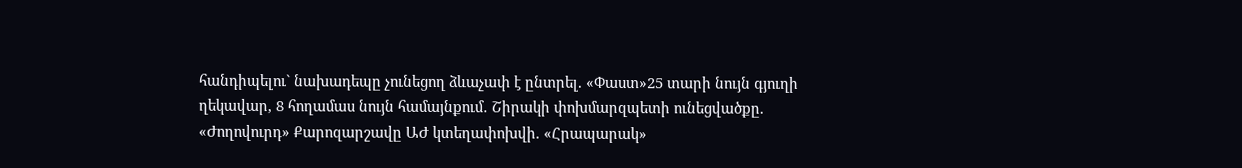հանդիպելու` նախադեպը չունեցող ձևաչափ է ընտրել. «Փաստ»25 տարի նույն գյուղի ղեկավար, 8 հողամաս նույն համայնքում․ Շիրակի փոխմարզպետի ունեցվածքը. «Ժողովուրդ» Քարոզարշավը ԱԺ կտեղափոխվի. «Հրապարակ»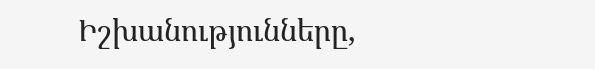Իշխանությունները,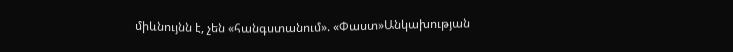միևնույնն է, չեն «հանգստանում». «Փաստ»Անկախության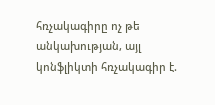հռչակագիրը ոչ թե անկախության, այլ կոնֆլիկտի հռչակագիր է.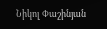Նիկոլ Փաշինյան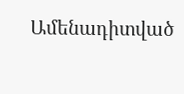Ամենադիտված